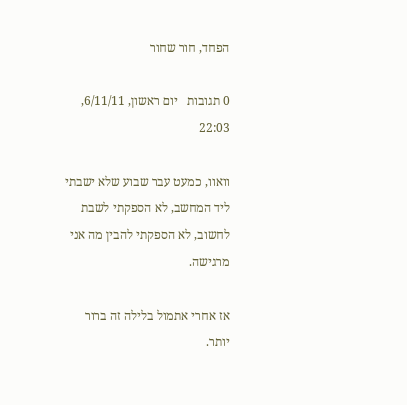הפחד, חור שחור

0 תגובות   יום ראשון, 6/11/11, 22:03

וואוו, כמעט עבר שבוע שלא ישבתי ליד המחשב, לא הספקתי לשבת לחשוב, לא הספקתי להבין מה אני מרגישה.

אז אחרי אתמול בלילה זה ברור יותר.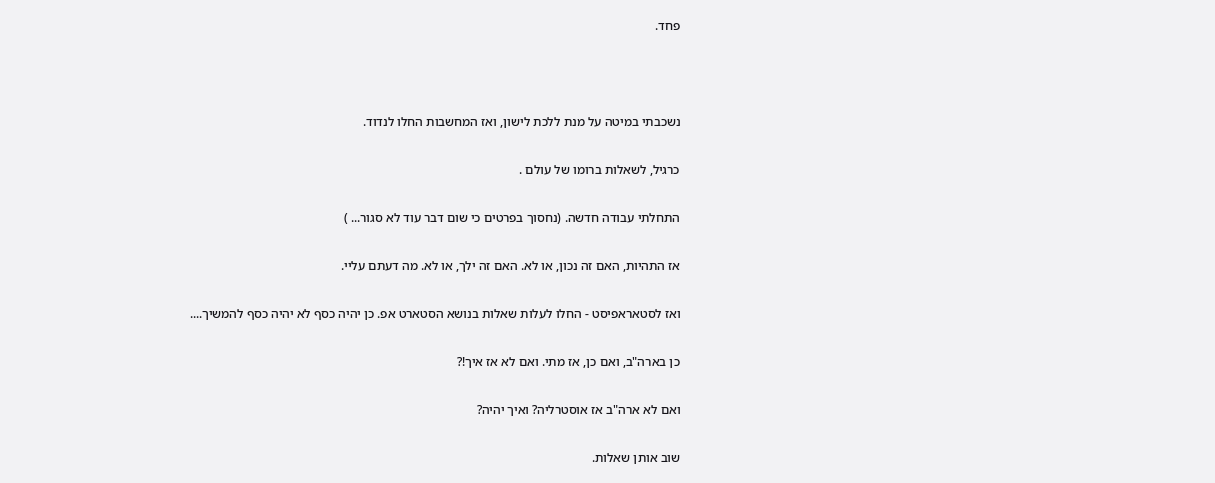פחד.



נשכבתי במיטה על מנת ללכת לישון, ואז המחשבות החלו לנדוד.

כרגיל, לשאלות ברומו של עולם .

התחלתי עבודה חדשה. (נחסוך בפרטים כי שום דבר עוד לא סגור... )

אז התהיות, האם זה נכון, או לא. האם זה ילך, או לא. מה דעתם עליי.

ואז לסטאראפיסט - החלו לעלות שאלות בנושא הסטארט אפ. כן יהיה כסף לא יהיה כסף להמשיך....

כן בארה"ב, ואם כן, אז מתי. ואם לא אז איך!?

ואם לא ארה"ב אז אוסטרליה? ואיך יהיה?

שוב אותן שאלות.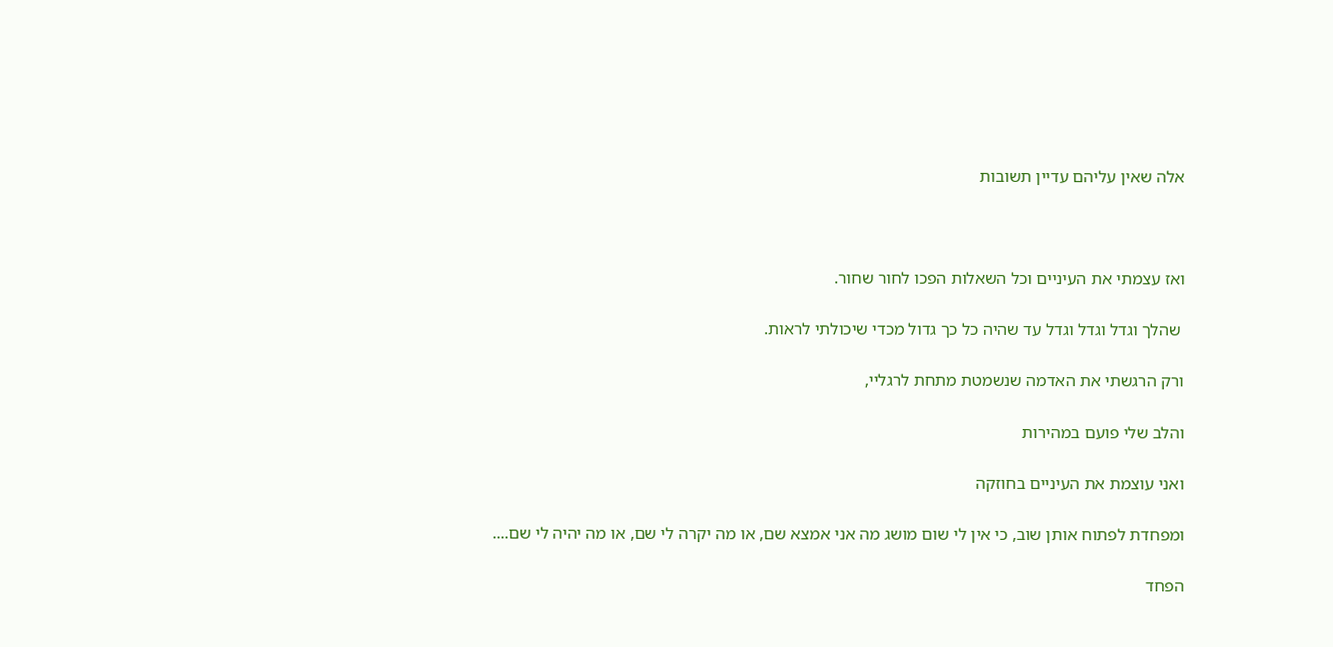אלה שאין עליהם עדיין תשובות



ואז עצמתי את העיניים וכל השאלות הפכו לחור שחור.

 שהלך וגדל וגדל וגדל עד שהיה כל כך גדול מכדי שיכולתי לראות.

ורק הרגשתי את האדמה שנשמטת מתחת לרגליי,

והלב שלי פועם במהירות

ואני עוצמת את העיניים בחוזקה

ומפחדת לפתוח אותן שוב, כי אין לי שום מושג מה אני אמצא שם, או מה יקרה לי שם, או מה יהיה לי שם....

הפחד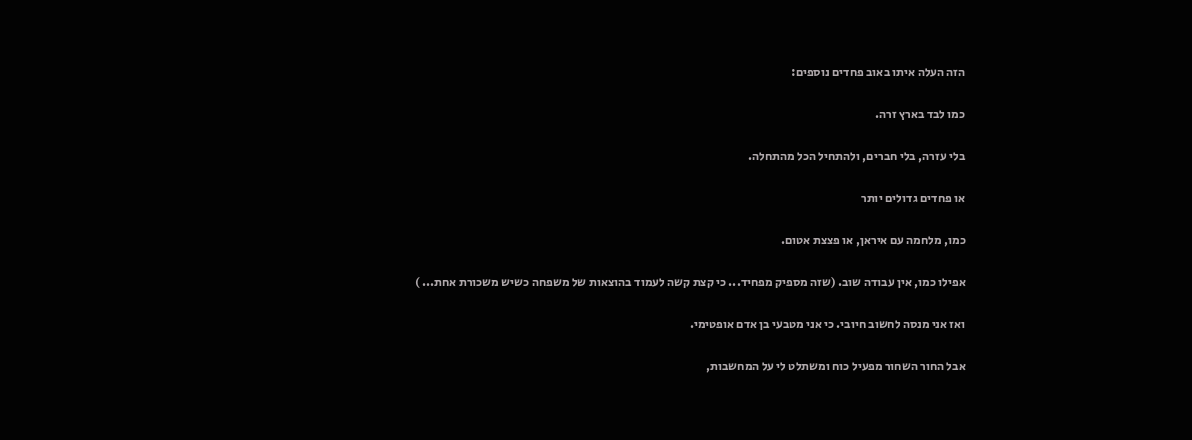הזה העלה איתו באוב פחדים נוספים:

כמו לבד בארץ זרה.

בלי עזרה, בלי חברים, ולהתחיל הכל מהתחלה.

או פחדים גדולים יותר

כמו, מלחמה עם איראן, או פצצת אטום.

אפילו כמו, אין עבודה שוב. (שזה מספיק מפחיד... כי קצת קשה לעמוד בהוצאות של משפחה כשיש משכורת אחת... )

ואז אני מנסה לחשוב חיובי. כי אני מטבעי בן אדם אופטימי.

אבל החור השחור מפעיל כוח ומשתלט לי על המחשבות,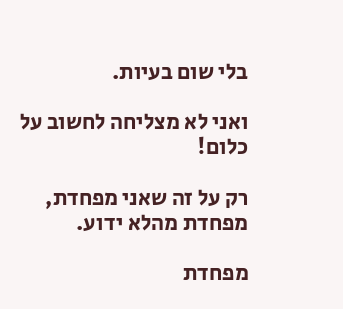בלי שום בעיות.

ואני לא מצליחה לחשוב על כלום!

רק על זה שאני מפחדת, מפחדת מהלא ידוע.

מפחדת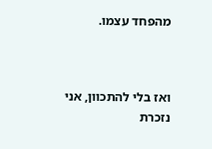מהפחד עצמו.



ואז בלי להתכוון, אני נזכרת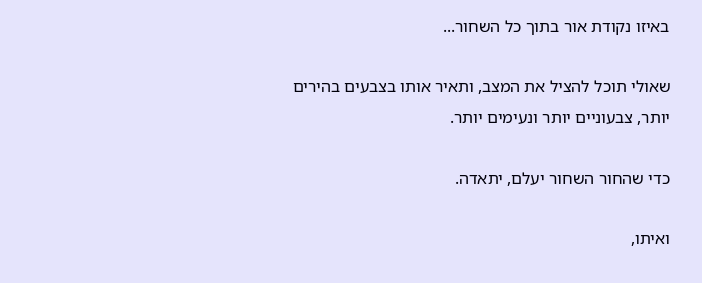באיזו נקודת אור בתוך כל השחור...

שאולי תוכל להציל את המצב, ותאיר אותו בצבעים בהירים יותר, צבעוניים יותר ונעימים יותר.

כדי שהחור השחור יעלם, יתאדה.

ואיתו,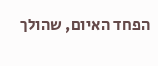הפחד האיום, שהולך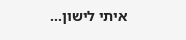איתי לישון...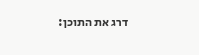דרג את התוכן: